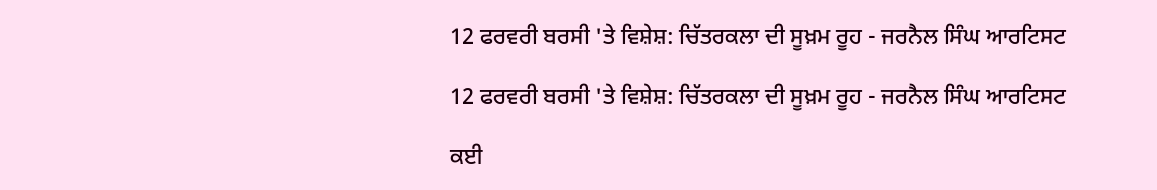12 ਫਰਵਰੀ ਬਰਸੀ 'ਤੇ ਵਿਸ਼ੇਸ਼: ਚਿੱਤਰਕਲਾ ਦੀ ਸੂਖ਼ਮ ਰੂਹ - ਜਰਨੈਲ ਸਿੰਘ ਆਰਟਿਸਟ

12 ਫਰਵਰੀ ਬਰਸੀ 'ਤੇ ਵਿਸ਼ੇਸ਼: ਚਿੱਤਰਕਲਾ ਦੀ ਸੂਖ਼ਮ ਰੂਹ - ਜਰਨੈਲ ਸਿੰਘ ਆਰਟਿਸਟ

ਕਈ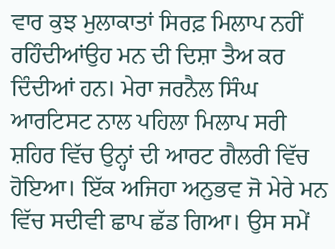ਵਾਰ ਕੁਝ ਮੁਲਾਕਾਤਾਂ ਸਿਰਫ਼ ਮਿਲਾਪ ਨਹੀਂ ਰਹਿੰਦੀਆਂਉਹ ਮਨ ਦੀ ਦਿਸ਼ਾ ਤੈਅ ਕਰ ਦਿੰਦੀਆਂ ਹਨ। ਮੇਰਾ ਜਰਨੈਲ ਸਿੰਘ ਆਰਟਿਸਟ ਨਾਲ ਪਹਿਲਾ ਮਿਲਾਪ ਸਰੀ ਸ਼ਹਿਰ ਵਿੱਚ ਉਨ੍ਹਾਂ ਦੀ ਆਰਟ ਗੈਲਰੀ ਵਿੱਚ ਹੋਇਆ। ਇੱਕ ਅਜਿਹਾ ਅਨੁਭਵ ਜੋ ਮੇਰੇ ਮਨ ਵਿੱਚ ਸਦੀਵੀ ਛਾਪ ਛੱਡ ਗਿਆ। ਉਸ ਸਮੇਂ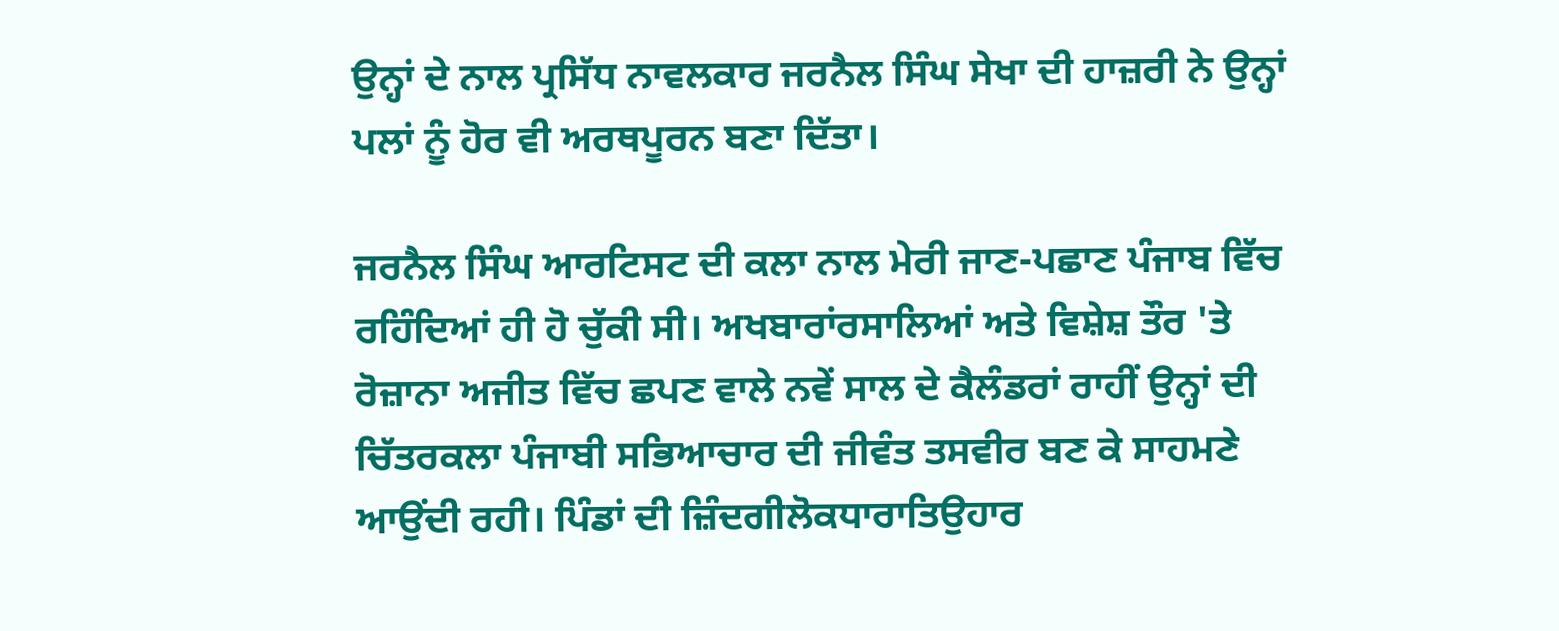ਉਨ੍ਹਾਂ ਦੇ ਨਾਲ ਪ੍ਰਸਿੱਧ ਨਾਵਲਕਾਰ ਜਰਨੈਲ ਸਿੰਘ ਸੇਖਾ ਦੀ ਹਾਜ਼ਰੀ ਨੇ ਉਨ੍ਹਾਂ ਪਲਾਂ ਨੂੰ ਹੋਰ ਵੀ ਅਰਥਪੂਰਨ ਬਣਾ ਦਿੱਤਾ।

ਜਰਨੈਲ ਸਿੰਘ ਆਰਟਿਸਟ ਦੀ ਕਲਾ ਨਾਲ ਮੇਰੀ ਜਾਣ-ਪਛਾਣ ਪੰਜਾਬ ਵਿੱਚ ਰਹਿੰਦਿਆਂ ਹੀ ਹੋ ਚੁੱਕੀ ਸੀ। ਅਖਬਾਰਾਂਰਸਾਲਿਆਂ ਅਤੇ ਵਿਸ਼ੇਸ਼ ਤੌਰ 'ਤੇ ਰੋਜ਼ਾਨਾ ਅਜੀਤ ਵਿੱਚ ਛਪਣ ਵਾਲੇ ਨਵੇਂ ਸਾਲ ਦੇ ਕੈਲੰਡਰਾਂ ਰਾਹੀਂ ਉਨ੍ਹਾਂ ਦੀ ਚਿੱਤਰਕਲਾ ਪੰਜਾਬੀ ਸਭਿਆਚਾਰ ਦੀ ਜੀਵੰਤ ਤਸਵੀਰ ਬਣ ਕੇ ਸਾਹਮਣੇ ਆਉਂਦੀ ਰਹੀ। ਪਿੰਡਾਂ ਦੀ ਜ਼ਿੰਦਗੀਲੋਕਧਾਰਾਤਿਉਹਾਰ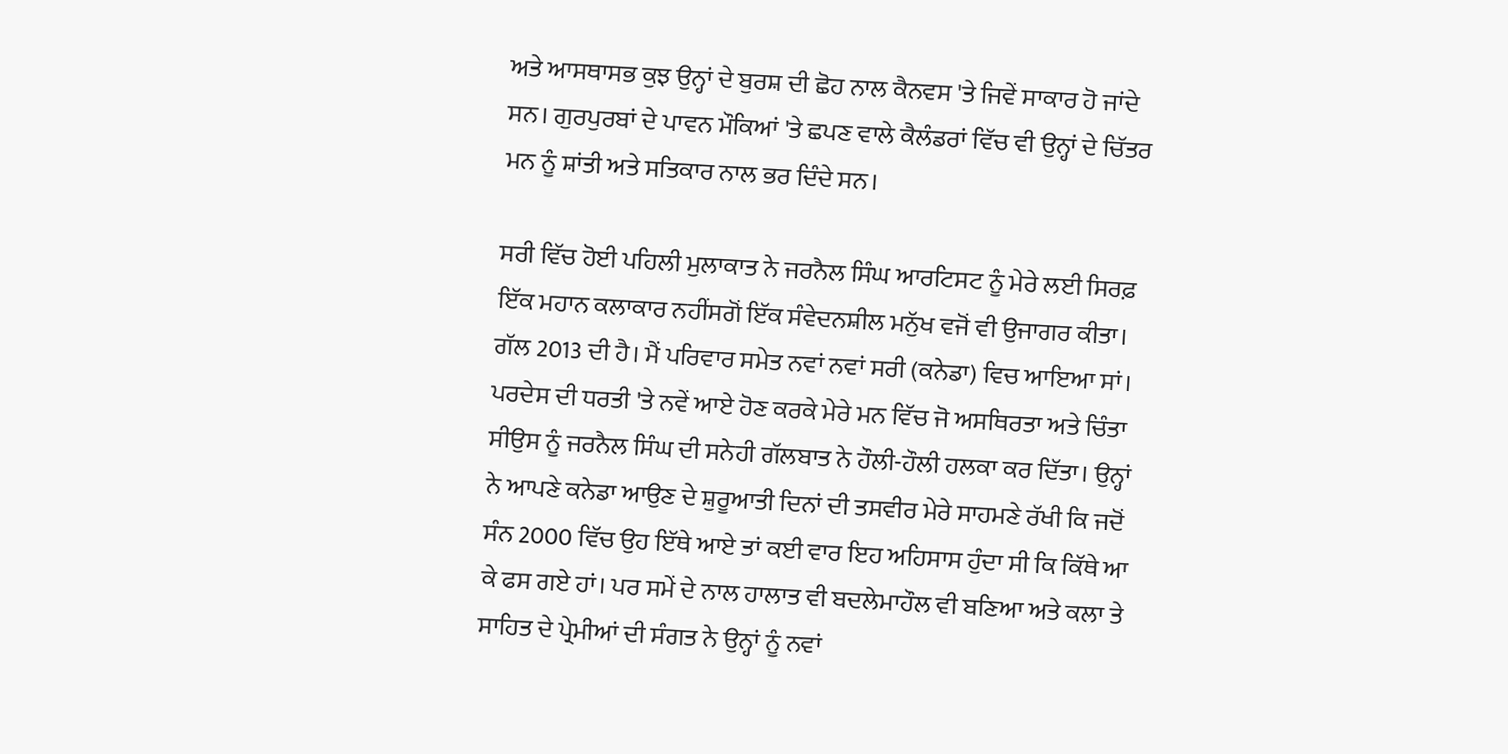ਅਤੇ ਆਸਥਾਸਭ ਕੁਝ ਉਨ੍ਹਾਂ ਦੇ ਬੁਰਸ਼ ਦੀ ਛੋਹ ਨਾਲ ਕੈਨਵਸ 'ਤੇ ਜਿਵੇਂ ਸਾਕਾਰ ਹੋ ਜਾਂਦੇ ਸਨ। ਗੁਰਪੁਰਬਾਂ ਦੇ ਪਾਵਨ ਮੌਕਿਆਂ 'ਤੇ ਛਪਣ ਵਾਲੇ ਕੈਲੰਡਰਾਂ ਵਿੱਚ ਵੀ ਉਨ੍ਹਾਂ ਦੇ ਚਿੱਤਰ ਮਨ ਨੂੰ ਸ਼ਾਂਤੀ ਅਤੇ ਸਤਿਕਾਰ ਨਾਲ ਭਰ ਦਿੰਦੇ ਸਨ।

ਸਰੀ ਵਿੱਚ ਹੋਈ ਪਹਿਲੀ ਮੁਲਾਕਾਤ ਨੇ ਜਰਨੈਲ ਸਿੰਘ ਆਰਟਿਸਟ ਨੂੰ ਮੇਰੇ ਲਈ ਸਿਰਫ਼ ਇੱਕ ਮਹਾਨ ਕਲਾਕਾਰ ਨਹੀਂਸਗੋਂ ਇੱਕ ਸੰਵੇਦਨਸ਼ੀਲ ਮਨੁੱਖ ਵਜੋਂ ਵੀ ਉਜਾਗਰ ਕੀਤਾ। ਗੱਲ 2013 ਦੀ ਹੈ। ਮੈਂ ਪਰਿਵਾਰ ਸਮੇਤ ਨਵਾਂ ਨਵਾਂ ਸਰੀ (ਕਨੇਡਾ) ਵਿਚ ਆਇਆ ਸਾਂ। ਪਰਦੇਸ ਦੀ ਧਰਤੀ 'ਤੇ ਨਵੇਂ ਆਏ ਹੋਣ ਕਰਕੇ ਮੇਰੇ ਮਨ ਵਿੱਚ ਜੋ ਅਸਥਿਰਤਾ ਅਤੇ ਚਿੰਤਾ ਸੀਉਸ ਨੂੰ ਜਰਨੈਲ ਸਿੰਘ ਦੀ ਸਨੇਹੀ ਗੱਲਬਾਤ ਨੇ ਹੌਲੀ-ਹੌਲੀ ਹਲਕਾ ਕਰ ਦਿੱਤਾ। ਉਨ੍ਹਾਂ ਨੇ ਆਪਣੇ ਕਨੇਡਾ ਆਉਣ ਦੇ ਸ਼ੁਰੂਆਤੀ ਦਿਨਾਂ ਦੀ ਤਸਵੀਰ ਮੇਰੇ ਸਾਹਮਣੇ ਰੱਖੀ ਕਿ ਜਦੋਂ ਸੰਨ 2000 ਵਿੱਚ ਉਹ ਇੱਥੇ ਆਏ ਤਾਂ ਕਈ ਵਾਰ ਇਹ ਅਹਿਸਾਸ ਹੁੰਦਾ ਸੀ ਕਿ ਕਿੱਥੇ ਆ ਕੇ ਫਸ ਗਏ ਹਾਂ। ਪਰ ਸਮੇਂ ਦੇ ਨਾਲ ਹਾਲਾਤ ਵੀ ਬਦਲੇਮਾਹੌਲ ਵੀ ਬਣਿਆ ਅਤੇ ਕਲਾ ਤੇ ਸਾਹਿਤ ਦੇ ਪ੍ਰੇਮੀਆਂ ਦੀ ਸੰਗਤ ਨੇ ਉਨ੍ਹਾਂ ਨੂੰ ਨਵਾਂ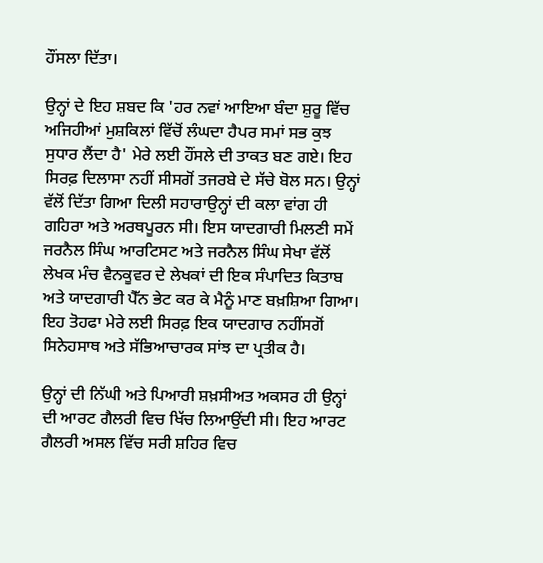ਹੌਂਸਲਾ ਦਿੱਤਾ।

ਉਨ੍ਹਾਂ ਦੇ ਇਹ ਸ਼ਬਦ ਕਿ 'ਹਰ ਨਵਾਂ ਆਇਆ ਬੰਦਾ ਸ਼ੁਰੂ ਵਿੱਚ ਅਜਿਹੀਆਂ ਮੁਸ਼ਕਿਲਾਂ ਵਿੱਚੋਂ ਲੰਘਦਾ ਹੈਪਰ ਸਮਾਂ ਸਭ ਕੁਝ ਸੁਧਾਰ ਲੈਂਦਾ ਹੈ' ਮੇਰੇ ਲਈ ਹੌਂਸਲੇ ਦੀ ਤਾਕਤ ਬਣ ਗਏ। ਇਹ ਸਿਰਫ਼ ਦਿਲਾਸਾ ਨਹੀਂ ਸੀਸਗੋਂ ਤਜਰਬੇ ਦੇ ਸੱਚੇ ਬੋਲ ਸਨ। ਉਨ੍ਹਾਂ ਵੱਲੋਂ ਦਿੱਤਾ ਗਿਆ ਦਿਲੀ ਸਹਾਰਾਉਨ੍ਹਾਂ ਦੀ ਕਲਾ ਵਾਂਗ ਹੀ ਗਹਿਰਾ ਅਤੇ ਅਰਥਪੂਰਨ ਸੀ। ਇਸ ਯਾਦਗਾਰੀ ਮਿਲਣੀ ਸਮੇਂ ਜਰਨੈਲ ਸਿੰਘ ਆਰਟਿਸਟ ਅਤੇ ਜਰਨੈਲ ਸਿੰਘ ਸੇਖਾ ਵੱਲੋਂ ਲੇਖਕ ਮੰਚ ਵੈਨਕੂਵਰ ਦੇ ਲੇਖਕਾਂ ਦੀ ਇਕ ਸੰਪਾਦਿਤ ਕਿਤਾਬ ਅਤੇ ਯਾਦਗਾਰੀ ਪੈੱਨ ਭੇਟ ਕਰ ਕੇ ਮੈਨੂੰ ਮਾਣ ਬਖ਼ਸ਼ਿਆ ਗਿਆ। ਇਹ ਤੋਹਫਾ ਮੇਰੇ ਲਈ ਸਿਰਫ਼ ਇਕ ਯਾਦਗਾਰ ਨਹੀਂਸਗੋਂ ਸਿਨੇਹਸਾਥ ਅਤੇ ਸੱਭਿਆਚਾਰਕ ਸਾਂਝ ਦਾ ਪ੍ਰਤੀਕ ਹੈ।

ਉਨ੍ਹਾਂ ਦੀ ਨਿੱਘੀ ਅਤੇ ਪਿਆਰੀ ਸ਼ਖ਼ਸੀਅਤ ਅਕਸਰ ਹੀ ਉਨ੍ਹਾਂ ਦੀ ਆਰਟ ਗੈਲਰੀ ਵਿਚ ਖਿੱਚ ਲਿਆਉਂਦੀ ਸੀ। ਇਹ ਆਰਟ ਗੈਲਰੀ ਅਸਲ ਵਿੱਚ ਸਰੀ ਸ਼ਹਿਰ ਵਿਚ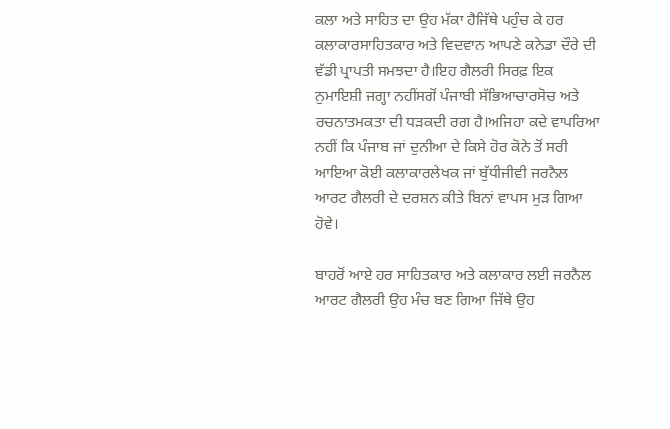ਕਲਾ ਅਤੇ ਸਾਹਿਤ ਦਾ ਉਹ ਮੱਕਾ ਹੈਜਿੱਥੇ ਪਹੁੰਚ ਕੇ ਹਰ ਕਲਾਕਾਰਸਾਹਿਤਕਾਰ ਅਤੇ ਵਿਦਵਾਨ ਆਪਣੇ ਕਨੇਡਾ ਦੌਰੇ ਦੀ ਵੱਡੀ ਪ੍ਰਾਪਤੀ ਸਮਝਦਾ ਹੈ।ਇਹ ਗੈਲਰੀ ਸਿਰਫ਼ ਇਕ ਨੁਮਾਇਸ਼ੀ ਜਗ੍ਹਾ ਨਹੀਂਸਗੋਂ ਪੰਜਾਬੀ ਸੱਭਿਆਚਾਰਸੋਚ ਅਤੇ ਰਚਨਾਤਮਕਤਾ ਦੀ ਧੜਕਦੀ ਰਗ ਹੈ।ਅਜਿਹਾ ਕਦੇ ਵਾਪਰਿਆ ਨਹੀਂ ਕਿ ਪੰਜਾਬ ਜਾਂ ਦੁਨੀਆ ਦੇ ਕਿਸੇ ਹੋਰ ਕੋਨੇ ਤੋਂ ਸਰੀ ਆਇਆ ਕੋਈ ਕਲਾਕਾਰਲੇਖਕ ਜਾਂ ਬੁੱਧੀਜੀਵੀ ਜਰਨੈਲ ਆਰਟ ਗੈਲਰੀ ਦੇ ਦਰਸ਼ਨ ਕੀਤੇ ਬਿਨਾਂ ਵਾਪਸ ਮੁੜ ਗਿਆ ਹੋਵੇ।

ਬਾਹਰੋਂ ਆਏ ਹਰ ਸਾਹਿਤਕਾਰ ਅਤੇ ਕਲਾਕਾਰ ਲਈ ਜਰਨੈਲ ਆਰਟ ਗੈਲਰੀ ਉਹ ਮੰਚ ਬਣ ਗਿਆ ਜਿੱਥੇ ਉਹ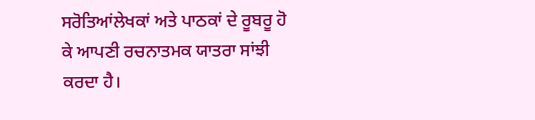ਸਰੋਤਿਆਂਲੇਖਕਾਂ ਅਤੇ ਪਾਠਕਾਂ ਦੇ ਰੂਬਰੂ ਹੋ ਕੇ ਆਪਣੀ ਰਚਨਾਤਮਕ ਯਾਤਰਾ ਸਾਂਝੀ ਕਰਦਾ ਹੈ।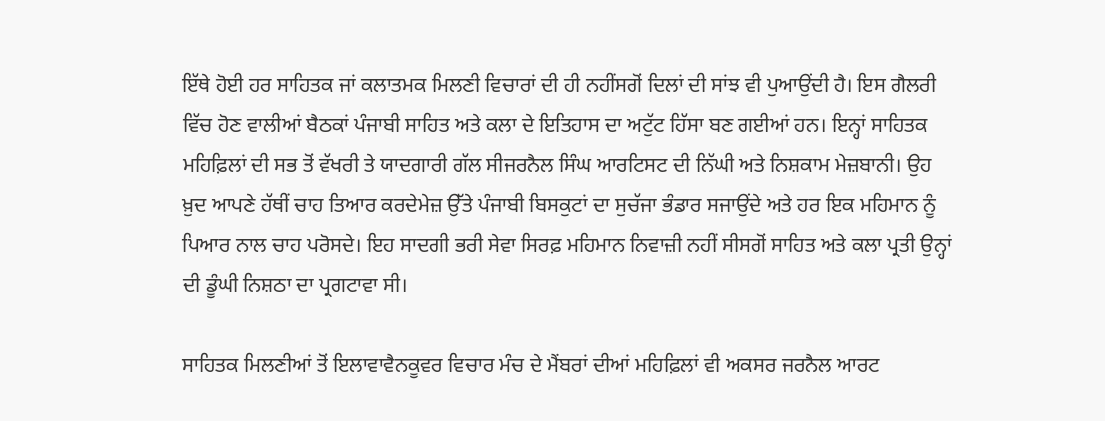ਇੱਥੇ ਹੋਈ ਹਰ ਸਾਹਿਤਕ ਜਾਂ ਕਲਾਤਮਕ ਮਿਲਣੀ ਵਿਚਾਰਾਂ ਦੀ ਹੀ ਨਹੀਂਸਗੋਂ ਦਿਲਾਂ ਦੀ ਸਾਂਝ ਵੀ ਪੁਆਉਂਦੀ ਹੈ। ਇਸ ਗੈਲਰੀ ਵਿੱਚ ਹੋਣ ਵਾਲੀਆਂ ਬੈਠਕਾਂ ਪੰਜਾਬੀ ਸਾਹਿਤ ਅਤੇ ਕਲਾ ਦੇ ਇਤਿਹਾਸ ਦਾ ਅਟੁੱਟ ਹਿੱਸਾ ਬਣ ਗਈਆਂ ਹਨ। ਇਨ੍ਹਾਂ ਸਾਹਿਤਕ ਮਹਿਫ਼ਿਲਾਂ ਦੀ ਸਭ ਤੋਂ ਵੱਖਰੀ ਤੇ ਯਾਦਗਾਰੀ ਗੱਲ ਸੀਜਰਨੈਲ ਸਿੰਘ ਆਰਟਿਸਟ ਦੀ ਨਿੱਘੀ ਅਤੇ ਨਿਸ਼ਕਾਮ ਮੇਜ਼ਬਾਨੀ। ਉਹ ਖ਼ੁਦ ਆਪਣੇ ਹੱਥੀਂ ਚਾਹ ਤਿਆਰ ਕਰਦੇਮੇਜ਼ ਉੱਤੇ ਪੰਜਾਬੀ ਬਿਸਕੁਟਾਂ ਦਾ ਸੁਚੱਜਾ ਭੰਡਾਰ ਸਜਾਉਂਦੇ ਅਤੇ ਹਰ ਇਕ ਮਹਿਮਾਨ ਨੂੰ ਪਿਆਰ ਨਾਲ ਚਾਹ ਪਰੋਸਦੇ। ਇਹ ਸਾਦਗੀ ਭਰੀ ਸੇਵਾ ਸਿਰਫ਼ ਮਹਿਮਾਨ ਨਿਵਾਜ਼ੀ ਨਹੀਂ ਸੀਸਗੋਂ ਸਾਹਿਤ ਅਤੇ ਕਲਾ ਪ੍ਰਤੀ ਉਨ੍ਹਾਂ ਦੀ ਡੂੰਘੀ ਨਿਸ਼ਠਾ ਦਾ ਪ੍ਰਗਟਾਵਾ ਸੀ।

ਸਾਹਿਤਕ ਮਿਲਣੀਆਂ ਤੋਂ ਇਲਾਵਾਵੈਨਕੂਵਰ ਵਿਚਾਰ ਮੰਚ ਦੇ ਮੈਂਬਰਾਂ ਦੀਆਂ ਮਹਿਫ਼ਿਲਾਂ ਵੀ ਅਕਸਰ ਜਰਨੈਲ ਆਰਟ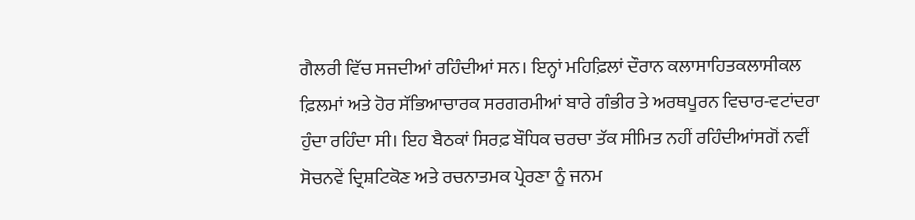ਗੈਲਰੀ ਵਿੱਚ ਸਜਦੀਆਂ ਰਹਿੰਦੀਆਂ ਸਨ। ਇਨ੍ਹਾਂ ਮਹਿਫ਼ਿਲਾਂ ਦੌਰਾਨ ਕਲਾਸਾਹਿਤਕਲਾਸੀਕਲ ਫ਼ਿਲਮਾਂ ਅਤੇ ਹੋਰ ਸੱਭਿਆਚਾਰਕ ਸਰਗਰਮੀਆਂ ਬਾਰੇ ਗੰਭੀਰ ਤੇ ਅਰਥਪੂਰਨ ਵਿਚਾਰ-ਵਟਾਂਦਰਾ ਹੁੰਦਾ ਰਹਿੰਦਾ ਸੀ। ਇਹ ਬੈਠਕਾਂ ਸਿਰਫ਼ ਬੌਧਿਕ ਚਰਚਾ ਤੱਕ ਸੀਮਿਤ ਨਹੀਂ ਰਹਿੰਦੀਆਂਸਗੋਂ ਨਵੀਂ ਸੋਚਨਵੇਂ ਦ੍ਰਿਸ਼ਟਿਕੋਣ ਅਤੇ ਰਚਨਾਤਮਕ ਪ੍ਰੇਰਣਾ ਨੂੰ ਜਨਮ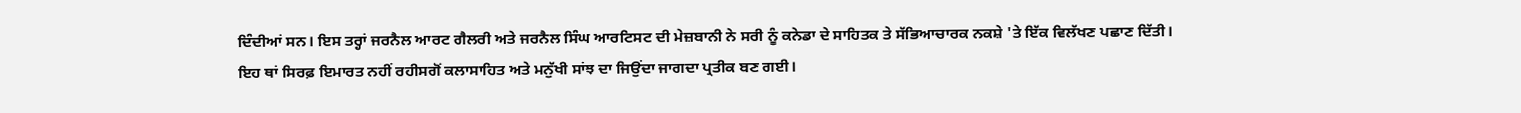ਦਿੰਦੀਆਂ ਸਨ। ਇਸ ਤਰ੍ਹਾਂ ਜਰਨੈਲ ਆਰਟ ਗੈਲਰੀ ਅਤੇ ਜਰਨੈਲ ਸਿੰਘ ਆਰਟਿਸਟ ਦੀ ਮੇਜ਼ਬਾਨੀ ਨੇ ਸਰੀ ਨੂੰ ਕਨੇਡਾ ਦੇ ਸਾਹਿਤਕ ਤੇ ਸੱਭਿਆਚਾਰਕ ਨਕਸ਼ੇ 'ਤੇ ਇੱਕ ਵਿਲੱਖਣ ਪਛਾਣ ਦਿੱਤੀ। ਇਹ ਥਾਂ ਸਿਰਫ਼ ਇਮਾਰਤ ਨਹੀਂ ਰਹੀਸਗੋਂ ਕਲਾਸਾਹਿਤ ਅਤੇ ਮਨੁੱਖੀ ਸਾਂਝ ਦਾ ਜਿਉਂਦਾ ਜਾਗਦਾ ਪ੍ਰਤੀਕ ਬਣ ਗਈ।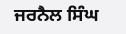ਜਰਨੈਲ ਸਿੰਘ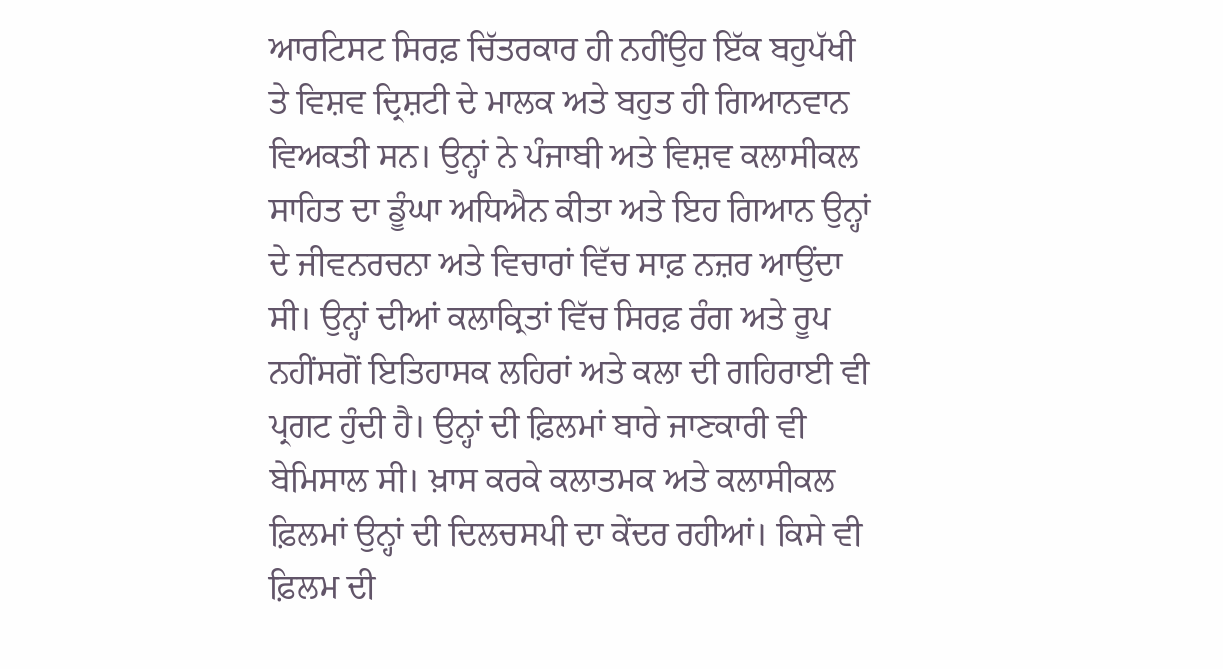ਆਰਟਿਸਟ ਸਿਰਫ਼ ਚਿੱਤਰਕਾਰ ਹੀ ਨਹੀਂਉਹ ਇੱਕ ਬਹੁਪੱਖੀ ਤੇ ਵਿਸ਼ਵ ਦ੍ਰਿਸ਼ਟੀ ਦੇ ਮਾਲਕ ਅਤੇ ਬਹੁਤ ਹੀ ਗਿਆਨਵਾਨ ਵਿਅਕਤੀ ਸਨ। ਉਨ੍ਹਾਂ ਨੇ ਪੰਜਾਬੀ ਅਤੇ ਵਿਸ਼ਵ ਕਲਾਸੀਕਲ ਸਾਹਿਤ ਦਾ ਡੂੰਘਾ ਅਧਿਐਨ ਕੀਤਾ ਅਤੇ ਇਹ ਗਿਆਨ ਉਨ੍ਹਾਂ ਦੇ ਜੀਵਨਰਚਨਾ ਅਤੇ ਵਿਚਾਰਾਂ ਵਿੱਚ ਸਾਫ਼ ਨਜ਼ਰ ਆਉਂਦਾ ਸੀ। ਉਨ੍ਹਾਂ ਦੀਆਂ ਕਲਾਕ੍ਰਿਤਾਂ ਵਿੱਚ ਸਿਰਫ਼ ਰੰਗ ਅਤੇ ਰੂਪ ਨਹੀਂਸਗੋਂ ਇਤਿਹਾਸਕ ਲਹਿਰਾਂ ਅਤੇ ਕਲਾ ਦੀ ਗਹਿਰਾਈ ਵੀ ਪ੍ਰਗਟ ਹੁੰਦੀ ਹੈ। ਉਨ੍ਹਾਂ ਦੀ ਫ਼ਿਲਮਾਂ ਬਾਰੇ ਜਾਣਕਾਰੀ ਵੀ ਬੇਮਿਸਾਲ ਸੀ। ਖ਼ਾਸ ਕਰਕੇ ਕਲਾਤਮਕ ਅਤੇ ਕਲਾਸੀਕਲ ਫ਼ਿਲਮਾਂ ਉਨ੍ਹਾਂ ਦੀ ਦਿਲਚਸਪੀ ਦਾ ਕੇਂਦਰ ਰਹੀਆਂ। ਕਿਸੇ ਵੀ ਫ਼ਿਲਮ ਦੀ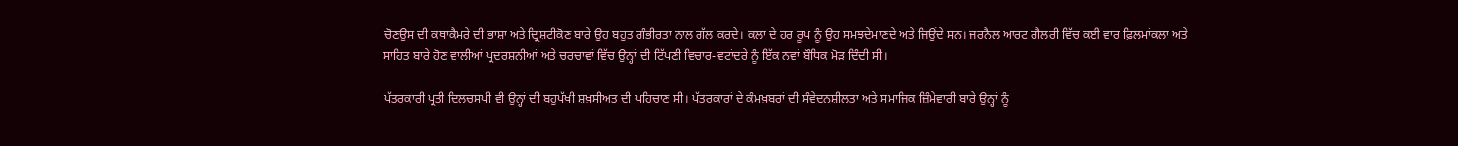ਚੋਣਉਸ ਦੀ ਕਥਾਕੈਮਰੇ ਦੀ ਭਾਸ਼ਾ ਅਤੇ ਦ੍ਰਿਸ਼ਟੀਕੋਣ ਬਾਰੇ ਉਹ ਬਹੁਤ ਗੰਭੀਰਤਾ ਨਾਲ ਗੱਲ ਕਰਦੇ। ਕਲਾ ਦੇ ਹਰ ਰੂਪ ਨੂੰ ਉਹ ਸਮਝਦੇਮਾਣਦੇ ਅਤੇ ਜਿਉਂਦੇ ਸਨ। ਜਰਨੈਲ ਆਰਟ ਗੈਲਰੀ ਵਿੱਚ ਕਈ ਵਾਰ ਫ਼ਿਲਮਾਂਕਲਾ ਅਤੇ ਸਾਹਿਤ ਬਾਰੇ ਹੋਣ ਵਾਲੀਆਂ ਪ੍ਰਦਰਸ਼ਨੀਆਂ ਅਤੇ ਚਰਚਾਵਾਂ ਵਿੱਚ ਉਨ੍ਹਾਂ ਦੀ ਟਿੱਪਣੀ ਵਿਚਾਰ-ਵਟਾਂਦਰੇ ਨੂੰ ਇੱਕ ਨਵਾਂ ਬੌਧਿਕ ਮੋੜ ਦਿੰਦੀ ਸੀ।

ਪੱਤਰਕਾਰੀ ਪ੍ਰਤੀ ਦਿਲਚਸਪੀ ਵੀ ਉਨ੍ਹਾਂ ਦੀ ਬਹੁਪੱਖੀ ਸ਼ਖ਼ਸੀਅਤ ਦੀ ਪਹਿਚਾਣ ਸੀ। ਪੱਤਰਕਾਰਾਂ ਦੇ ਕੰਮਖ਼ਬਰਾਂ ਦੀ ਸੰਵੇਦਨਸ਼ੀਲਤਾ ਅਤੇ ਸਮਾਜਿਕ ਜ਼ਿੰਮੇਵਾਰੀ ਬਾਰੇ ਉਨ੍ਹਾਂ ਨੂੰ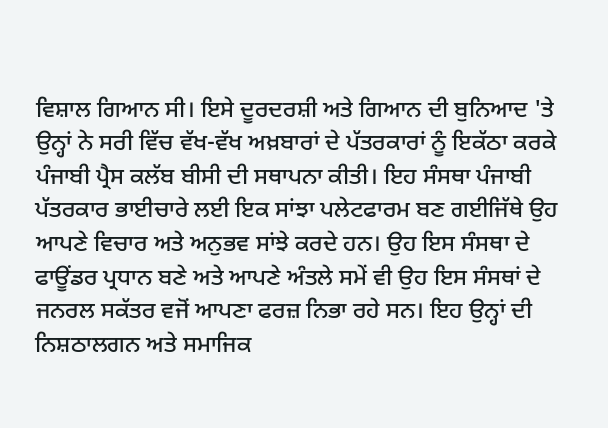ਵਿਸ਼ਾਲ ਗਿਆਨ ਸੀ। ਇਸੇ ਦੂਰਦਰਸ਼ੀ ਅਤੇ ਗਿਆਨ ਦੀ ਬੁਨਿਆਦ 'ਤੇ ਉਨ੍ਹਾਂ ਨੇ ਸਰੀ ਵਿੱਚ ਵੱਖ-ਵੱਖ ਅਖ਼ਬਾਰਾਂ ਦੇ ਪੱਤਰਕਾਰਾਂ ਨੂੰ ਇਕੱਠਾ ਕਰਕੇ ਪੰਜਾਬੀ ਪ੍ਰੈਸ ਕਲੱਬ ਬੀਸੀ ਦੀ ਸਥਾਪਨਾ ਕੀਤੀ। ਇਹ ਸੰਸਥਾ ਪੰਜਾਬੀ ਪੱਤਰਕਾਰ ਭਾਈਚਾਰੇ ਲਈ ਇਕ ਸਾਂਝਾ ਪਲੇਟਫਾਰਮ ਬਣ ਗਈਜਿੱਥੇ ਉਹ ਆਪਣੇ ਵਿਚਾਰ ਅਤੇ ਅਨੁਭਵ ਸਾਂਝੇ ਕਰਦੇ ਹਨ। ਉਹ ਇਸ ਸੰਸਥਾ ਦੇ ਫਾਊਂਡਰ ਪ੍ਰਧਾਨ ਬਣੇ ਅਤੇ ਆਪਣੇ ਅੰਤਲੇ ਸਮੇਂ ਵੀ ਉਹ ਇਸ ਸੰਸਥਾਂ ਦੇ ਜਨਰਲ ਸਕੱਤਰ ਵਜੋਂ ਆਪਣਾ ਫਰਜ਼ ਨਿਭਾ ਰਹੇ ਸਨ। ਇਹ ਉਨ੍ਹਾਂ ਦੀ ਨਿਸ਼ਠਾਲਗਨ ਅਤੇ ਸਮਾਜਿਕ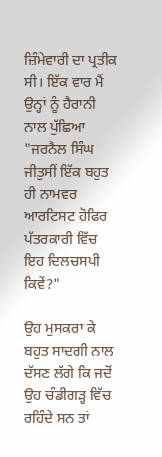ਜ਼ਿੰਮੇਵਾਰੀ ਦਾ ਪ੍ਰਤੀਕ ਸੀ। ਇੱਕ ਵਾਰ ਮੈਂ ਉਨ੍ਹਾਂ ਨੂੰ ਹੈਰਾਨੀ ਨਾਲ ਪੁੱਛਿਆ "ਜਰਨੈਲ ਸਿੰਘ ਜੀਤੁਸੀਂ ਇੱਕ ਬਹੁਤ ਹੀ ਨਾਮਵਰ ਆਰਟਿਸਟ ਹੋਫਿਰ ਪੱਤਰਕਾਰੀ ਵਿੱਚ ਇਹ ਦਿਲਚਸਪੀ ਕਿਵੇਂ?"

ਉਹ ਮੁਸਕਰਾ ਕੇ ਬਹੁਤ ਸਾਦਗੀ ਨਾਲ ਦੱਸਣ ਲੱਗੇ ਕਿ ਜਦੋਂ ਉਹ ਚੰਡੀਗੜ੍ਹ ਵਿੱਚ ਰਹਿੰਦੇ ਸਨ ਤਾਂ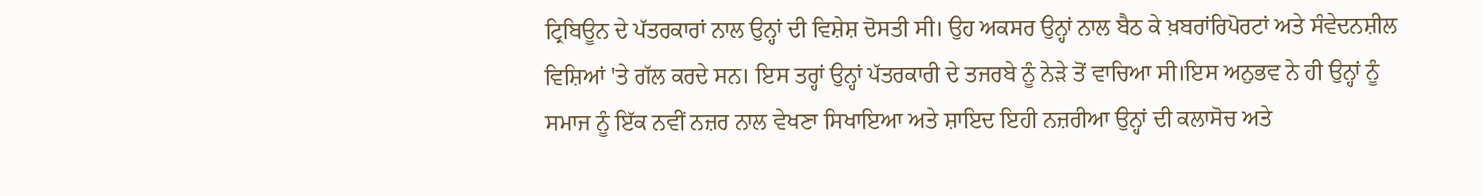ਟ੍ਰਿਬਿਊਨ ਦੇ ਪੱਤਰਕਾਰਾਂ ਨਾਲ ਉਨ੍ਹਾਂ ਦੀ ਵਿਸ਼ੇਸ਼ ਦੋਸਤੀ ਸੀ। ਉਹ ਅਕਸਰ ਉਨ੍ਹਾਂ ਨਾਲ ਬੈਠ ਕੇ ਖ਼ਬਰਾਂਰਿਪੋਰਟਾਂ ਅਤੇ ਸੰਵੇਦਨਸ਼ੀਲ ਵਿਸ਼ਿਆਂ 'ਤੇ ਗੱਲ ਕਰਦੇ ਸਨ। ਇਸ ਤਰ੍ਹਾਂ ਉਨ੍ਹਾਂ ਪੱਤਰਕਾਰੀ ਦੇ ਤਜਰਬੇ ਨੂੰ ਨੇੜੇ ਤੋਂ ਵਾਚਿਆ ਸੀ।ਇਸ ਅਨੁਭਵ ਨੇ ਹੀ ਉਨ੍ਹਾਂ ਨੂੰ ਸਮਾਜ ਨੂੰ ਇੱਕ ਨਵੀਂ ਨਜ਼ਰ ਨਾਲ ਵੇਖਣਾ ਸਿਖਾਇਆ ਅਤੇ ਸ਼ਾਇਦ ਇਹੀ ਨਜ਼ਰੀਆ ਉਨ੍ਹਾਂ ਦੀ ਕਲਾਸੋਚ ਅਤੇ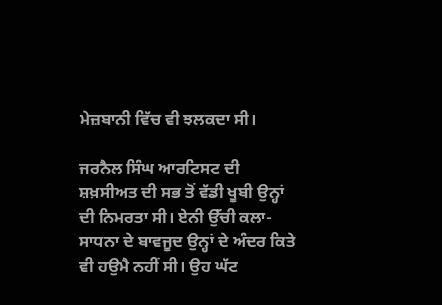ਮੇਜ਼ਬਾਨੀ ਵਿੱਚ ਵੀ ਝਲਕਦਾ ਸੀ।

ਜਰਨੈਲ ਸਿੰਘ ਆਰਟਿਸਟ ਦੀ ਸ਼ਖ਼ਸੀਅਤ ਦੀ ਸਭ ਤੋਂ ਵੱਡੀ ਖੂਬੀ ਉਨ੍ਹਾਂ ਦੀ ਨਿਮਰਤਾ ਸੀ। ਏਨੀ ਉੱਚੀ ਕਲਾ-ਸਾਧਨਾ ਦੇ ਬਾਵਜੂਦ ਉਨ੍ਹਾਂ ਦੇ ਅੰਦਰ ਕਿਤੇ ਵੀ ਹਉਮੈ ਨਹੀਂ ਸੀ। ਉਹ ਘੱਟ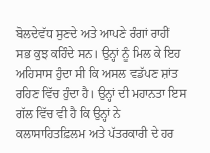ਬੋਲਦੇਵੱਧ ਸੁਣਦੇ ਅਤੇ ਆਪਣੇ ਰੰਗਾਂ ਰਾਹੀਂ ਸਭ ਕੁਝ ਕਹਿੰਦੇ ਸਨ। ਉਨ੍ਹਾਂ ਨੂੰ ਮਿਲ ਕੇ ਇਹ ਅਹਿਸਾਸ ਹੁੰਦਾ ਸੀ ਕਿ ਅਸਲ ਵਡੱਪਣ ਸ਼ਾਂਤ ਰਹਿਣ ਵਿੱਚ ਹੁੰਦਾ ਹੈ। ਉਨ੍ਹਾਂ ਦੀ ਮਹਾਨਤਾ ਇਸ ਗੱਲ ਵਿੱਚ ਵੀ ਹੈ ਕਿ ਉਨ੍ਹਾਂ ਨੇ ਕਲਾਸਾਹਿਤਫ਼ਿਲਮ ਅਤੇ ਪੱਤਰਕਾਰੀ ਦੇ ਹਰ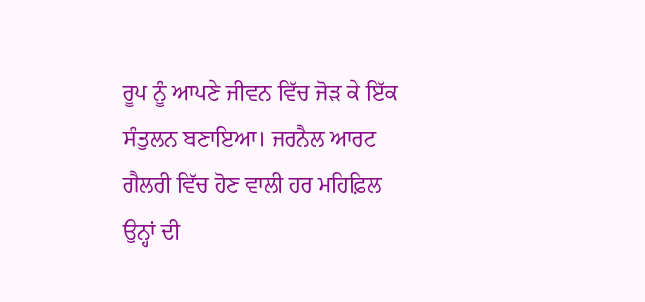ਰੂਪ ਨੂੰ ਆਪਣੇ ਜੀਵਨ ਵਿੱਚ ਜੋੜ ਕੇ ਇੱਕ ਸੰਤੁਲਨ ਬਣਾਇਆ। ਜਰਨੈਲ ਆਰਟ ਗੈਲਰੀ ਵਿੱਚ ਹੋਣ ਵਾਲੀ ਹਰ ਮਹਿਫ਼ਿਲ ਉਨ੍ਹਾਂ ਦੀ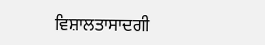ਵਿਸ਼ਾਲਤਾਸਾਦਗੀ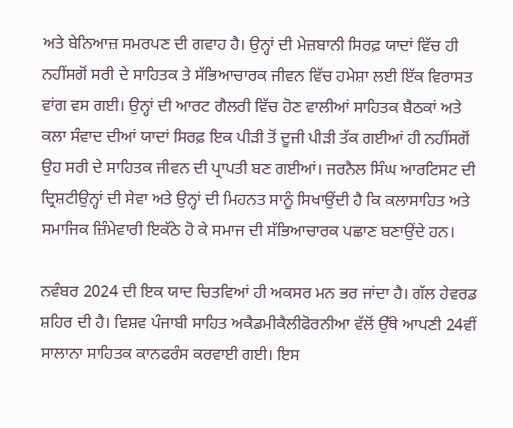ਅਤੇ ਬੇਨਿਆਜ਼ ਸਮਰਪਣ ਦੀ ਗਵਾਹ ਹੈ। ਉਨ੍ਹਾਂ ਦੀ ਮੇਜ਼ਬਾਨੀ ਸਿਰਫ਼ ਯਾਦਾਂ ਵਿੱਚ ਹੀ ਨਹੀਂਸਗੋਂ ਸਰੀ ਦੇ ਸਾਹਿਤਕ ਤੇ ਸੱਭਿਆਚਾਰਕ ਜੀਵਨ ਵਿੱਚ ਹਮੇਸ਼ਾ ਲਈ ਇੱਕ ਵਿਰਾਸਤ ਵਾਂਗ ਵਸ ਗਈ। ਉਨ੍ਹਾਂ ਦੀ ਆਰਟ ਗੈਲਰੀ ਵਿੱਚ ਹੋਣ ਵਾਲੀਆਂ ਸਾਹਿਤਕ ਬੈਠਕਾਂ ਅਤੇ ਕਲਾ ਸੰਵਾਦ ਦੀਆਂ ਯਾਦਾਂ ਸਿਰਫ਼ ਇਕ ਪੀੜੀ ਤੋਂ ਦੂਜੀ ਪੀੜੀ ਤੱਕ ਗਈਆਂ ਹੀ ਨਹੀਂਸਗੋਂ ਉਹ ਸਰੀ ਦੇ ਸਾਹਿਤਕ ਜੀਵਨ ਦੀ ਪ੍ਰਾਪਤੀ ਬਣ ਗਈਆਂ। ਜਰਨੈਲ ਸਿੰਘ ਆਰਟਿਸਟ ਦੀ ਦ੍ਰਿਸ਼ਟੀਉਨ੍ਹਾਂ ਦੀ ਸੇਵਾ ਅਤੇ ਉਨ੍ਹਾਂ ਦੀ ਮਿਹਨਤ ਸਾਨੂੰ ਸਿਖਾਉਂਦੀ ਹੈ ਕਿ ਕਲਾਸਾਹਿਤ ਅਤੇ ਸਮਾਜਿਕ ਜ਼ਿੰਮੇਵਾਰੀ ਇਕੱਠੇ ਹੋ ਕੇ ਸਮਾਜ ਦੀ ਸੱਭਿਆਚਾਰਕ ਪਛਾਣ ਬਣਾਉਂਦੇ ਹਨ।

ਨਵੰਬਰ 2024 ਦੀ ਇਕ ਯਾਦ ਚਿਤਵਿਆਂ ਹੀ ਅਕਸਰ ਮਨ ਭਰ ਜਾਂਦਾ ਹੈ। ਗੱਲ ਹੇਵਰਡ ਸ਼ਹਿਰ ਦੀ ਹੈ। ਵਿਸ਼ਵ ਪੰਜਾਬੀ ਸਾਹਿਤ ਅਕੈਡਮੀਕੈਲੀਫੋਰਨੀਆ ਵੱਲੋਂ ਉੱਥੇ ਆਪਣੀ 24ਵੀਂ ਸਾਲਾਨਾ ਸਾਹਿਤਕ ਕਾਨਫਰੰਸ ਕਰਵਾਈ ਗਈ। ਇਸ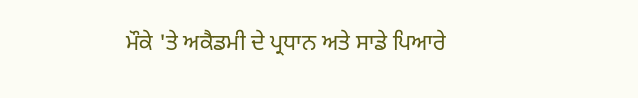ਮੌਕੇ 'ਤੇ ਅਕੈਡਮੀ ਦੇ ਪ੍ਰਧਾਨ ਅਤੇ ਸਾਡੇ ਪਿਆਰੇ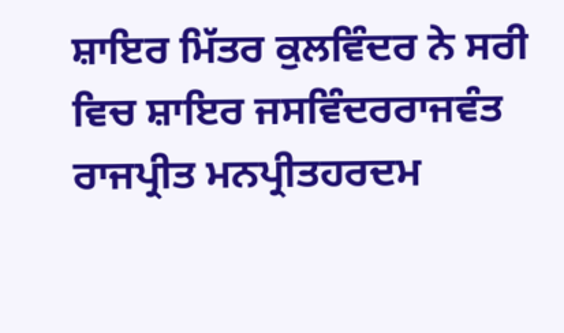ਸ਼ਾਇਰ ਮਿੱਤਰ ਕੁਲਵਿੰਦਰ ਨੇ ਸਰੀ ਵਿਚ ਸ਼ਾਇਰ ਜਸਵਿੰਦਰਰਾਜਵੰਤ ਰਾਜਪ੍ਰੀਤ ਮਨਪ੍ਰੀਤਹਰਦਮ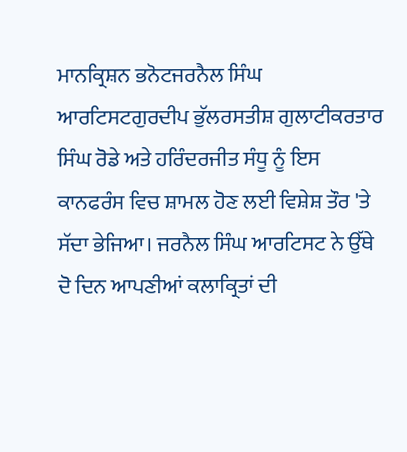ਮਾਨਕ੍ਰਿਸ਼ਨ ਭਨੋਟਜਰਨੈਲ ਸਿੰਘ ਆਰਟਿਸਟਗੁਰਦੀਪ ਭੁੱਲਰਸਤੀਸ਼ ਗੁਲਾਟੀਕਰਤਾਰ ਸਿੰਘ ਰੋਡੇ ਅਤੇ ਹਰਿੰਦਰਜੀਤ ਸੰਧੂ ਨੂੰ ਇਸ ਕਾਨਫਰੰਸ ਵਿਚ ਸ਼ਾਮਲ ਹੋਣ ਲਈ ਵਿਸ਼ੇਸ਼ ਤੌਰ 'ਤੇ ਸੱਦਾ ਭੇਜਿਆ। ਜਰਨੈਲ ਸਿੰਘ ਆਰਟਿਸਟ ਨੇ ਉੱਥੇ ਦੋ ਦਿਨ ਆਪਣੀਆਂ ਕਲਾਕ੍ਰਿਤਾਂ ਦੀ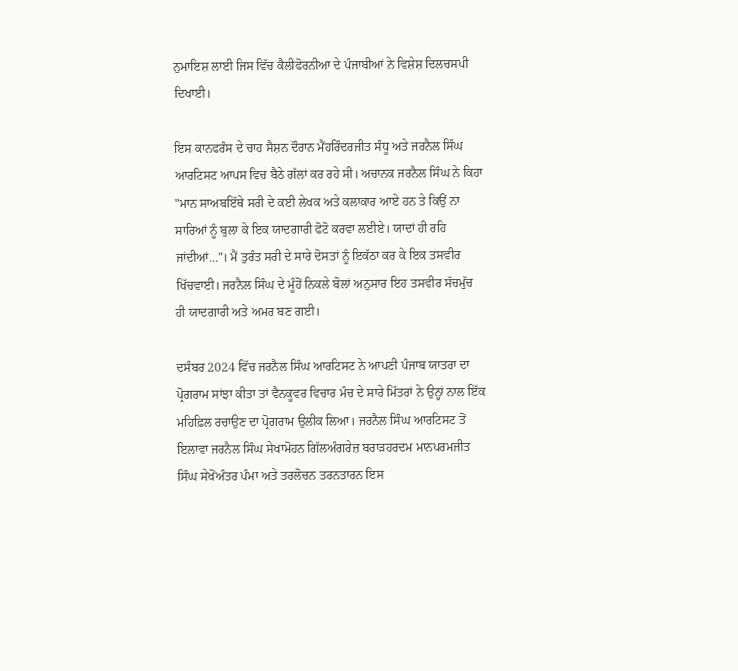ਨੁਮਾਇਸ਼ ਲਾਈ ਜਿਸ ਵਿੱਚ ਕੈਲੀਫੋਰਨੀਆ ਦੇ ਪੰਜਾਬੀਆਂ ਨੇ ਵਿਸ਼ੇਸ਼ ਦਿਲਚਸਪੀ ਦਿਖਾਈ।

ਇਸ ਕਾਨਫਰੰਸ ਦੇ ਚਾਹ ਸੈਸ਼ਨ ਦੌਰਾਨ ਮੈਂਹਰਿੰਦਰਜੀਤ ਸੰਧੂ ਅਤੇ ਜਰਨੈਲ ਸਿੰਘ ਆਰਟਿਸਟ ਆਪਸ ਵਿਚ ਬੈਠੇ ਗੱਲਾਂ ਕਰ ਰਹੇ ਸੀ। ਅਚਾਨਕ ਜਰਨੈਲ ਸਿੰਘ ਨੇ ਕਿਹਾ "ਮਾਨ ਸਾਅਬਇੱਥੇ ਸਰੀ ਦੇ ਕਈ ਲੇਖਕ ਅਤੇ ਕਲਾਕਾਰ ਆਏ ਹਨ ਤੇ ਕਿਉਂ ਨਾ ਸਾਰਿਆਂ ਨੂੰ ਬੁਲਾ ਕੇ ਇਕ ਯਾਦਗਾਰੀ ਫੋਟੋ ਕਰਵਾ ਲਈਏ। ਯਾਦਾਂ ਹੀ ਰਹਿ ਜਾਂਦੀਆਂ..."। ਮੈਂ ਤੁਰੰਤ ਸਰੀ ਦੇ ਸਾਰੇ ਦੋਸਤਾਂ ਨੂੰ ਇਕੱਠਾ ਕਰ ਕੇ ਇਕ ਤਸਵੀਰ ਖਿੱਚਵਾਈ। ਜਰਨੈਲ ਸਿੰਘ ਦੇ ਮੂੰਹੋਂ ਨਿਕਲੇ ਬੋਲਾਂ ਅਨੁਸਾਰ ਇਹ ਤਸਵੀਰ ਸੱਚਮੁੱਚ ਹੀ ਯਾਦਗਾਰੀ ਅਤੇ ਅਮਰ ਬਣ ਗਈ।

ਦਸੰਬਰ 2024 ਵਿੱਚ ਜਰਨੈਲ ਸਿੰਘ ਆਰਟਿਸਟ ਨੇ ਆਪਣੀ ਪੰਜਾਬ ਯਾਤਰਾ ਦਾ ਪ੍ਰੋਗਰਾਮ ਸਾਂਝਾ ਕੀਤਾ ਤਾਂ ਵੈਨਕੂਵਰ ਵਿਚਾਰ ਮੰਚ ਦੇ ਸਾਰੇ ਮਿੱਤਰਾਂ ਨੇ ਉਨ੍ਹਾਂ ਨਾਲ ਇੱਕ ਮਹਿਫ਼ਿਲ ਰਚਾਉਣ ਦਾ ਪ੍ਰੋਗਰਾਮ ਉਲੀਕ ਲਿਆ। ਜਰਨੈਲ ਸਿੰਘ ਆਰਟਿਸਟ ਤੋਂ ਇਲਾਵਾ ਜਰਨੈਲ ਸਿੰਘ ਸੇਖਾਮੋਹਨ ਗਿੱਲਅੰਗਰੇਜ਼ ਬਰਾੜਹਰਦਮ ਮਾਨਪਰਮਜੀਤ ਸਿੰਘ ਸੇਖੋਂਅੰਤਰ ਪੰਮਾ ਅਤੇ ਤਰਲੋਚਨ ਤਰਨਤਾਰਨ ਇਸ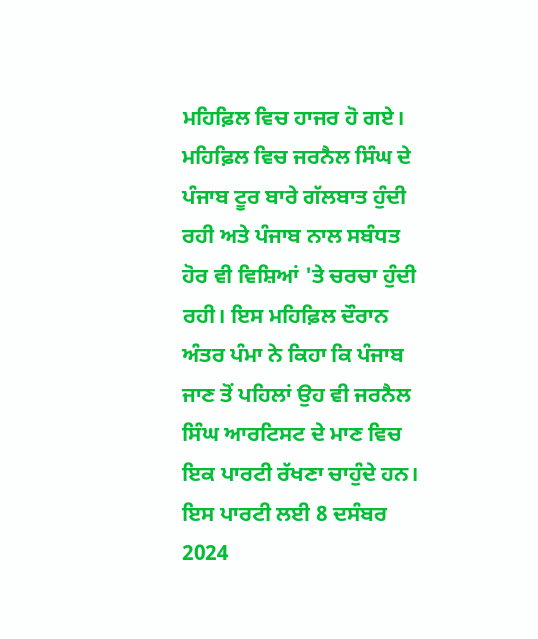ਮਹਿਫ਼ਿਲ ਵਿਚ ਹਾਜਰ ਹੋ ਗਏ। ਮਹਿਫ਼ਿਲ ਵਿਚ ਜਰਨੈਲ ਸਿੰਘ ਦੇ ਪੰਜਾਬ ਟੂਰ ਬਾਰੇ ਗੱਲਬਾਤ ਹੁੰਦੀ ਰਹੀ ਅਤੇ ਪੰਜਾਬ ਨਾਲ ਸਬੰਧਤ ਹੋਰ ਵੀ ਵਿਸ਼ਿਆਂ 'ਤੇ ਚਰਚਾ ਹੁੰਦੀ ਰਹੀ। ਇਸ ਮਹਿਫ਼ਿਲ ਦੌਰਾਨ ਅੰਤਰ ਪੰਮਾ ਨੇ ਕਿਹਾ ਕਿ ਪੰਜਾਬ ਜਾਣ ਤੋਂ ਪਹਿਲਾਂ ਉਹ ਵੀ ਜਰਨੈਲ ਸਿੰਘ ਆਰਟਿਸਟ ਦੇ ਮਾਣ ਵਿਚ ਇਕ ਪਾਰਟੀ ਰੱਖਣਾ ਚਾਹੁੰਦੇ ਹਨ। ਇਸ ਪਾਰਟੀ ਲਈ 8 ਦਸੰਬਰ 2024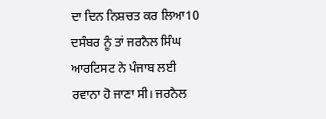ਦਾ ਦਿਨ ਨਿਸ਼ਚਤ ਕਰ ਲਿਆ10 ਦਸੰਬਰ ਨੂੰ ਤਾਂ ਜਰਨੈਲ ਸਿੰਘ ਆਰਟਿਸਟ ਨੇ ਪੰਜਾਬ ਲਈ ਰਵਾਨਾ ਹੋ ਜਾਣਾ ਸੀ। ਜਰਨੈਲ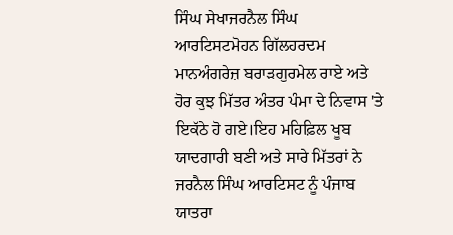ਸਿੰਘ ਸੇਖਾਜਰਨੈਲ ਸਿੰਘ ਆਰਟਿਸਟਮੋਹਨ ਗਿੱਲਹਰਦਮ ਮਾਨਅੰਗਰੇਜ਼ ਬਰਾੜਗੁਰਮੇਲ ਰਾਏ ਅਤੇ ਹੋਰ ਕੁਝ ਮਿੱਤਰ ਅੰਤਰ ਪੰਮਾ ਦੇ ਨਿਵਾਸ 'ਤੇ ਇਕੱਠੇ ਹੋ ਗਏ।ਇਹ ਮਹਿਫ਼ਿਲ ਖੂਬ ਯਾਦਗਾਰੀ ਬਣੀ ਅਤੇ ਸਾਰੇ ਮਿੱਤਰਾਂ ਨੇ ਜਰਨੈਲ ਸਿੰਘ ਆਰਟਿਸਟ ਨੂੰ ਪੰਜਾਬ ਯਾਤਰਾ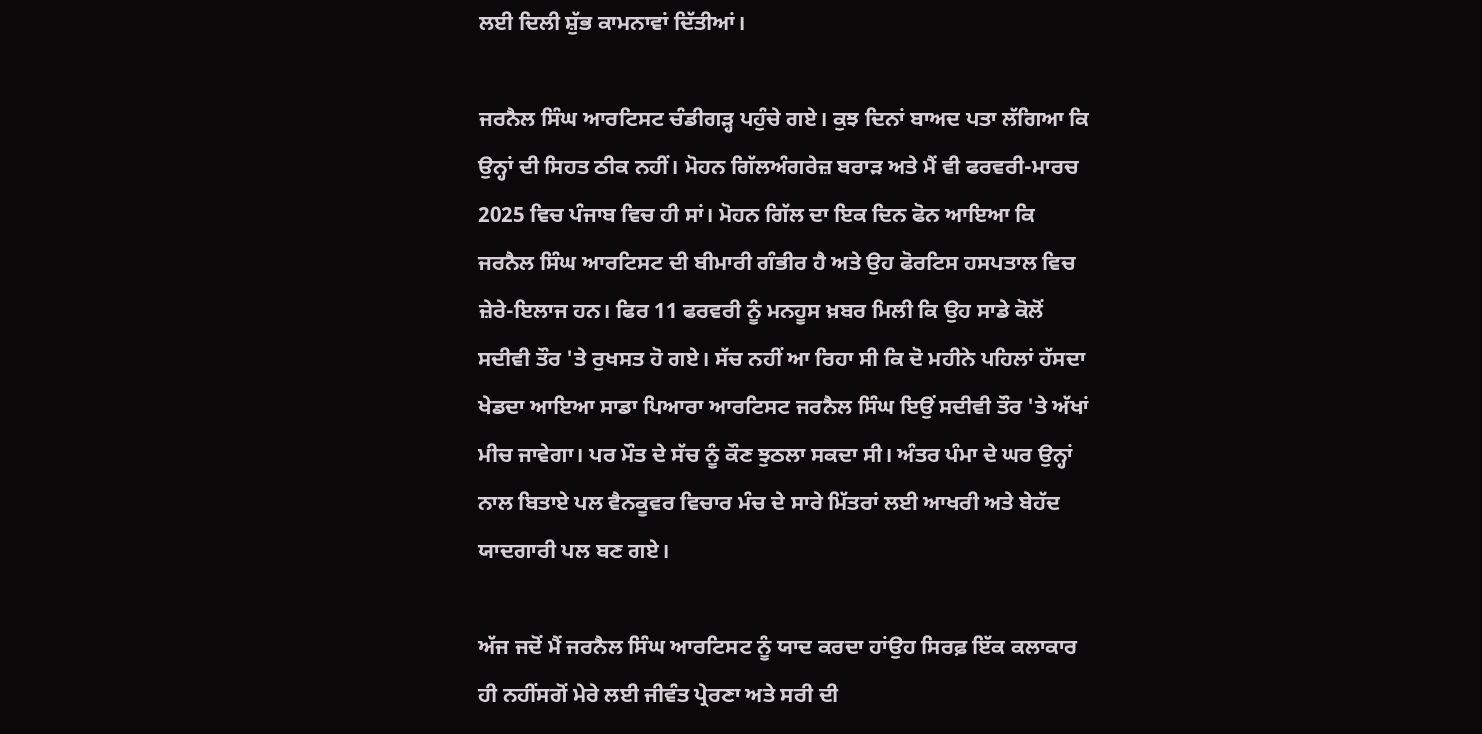ਲਈ ਦਿਲੀ ਸ਼ੁੱਭ ਕਾਮਨਾਵਾਂ ਦਿੱਤੀਆਂ।

ਜਰਨੈਲ ਸਿੰਘ ਆਰਟਿਸਟ ਚੰਡੀਗੜ੍ਹ ਪਹੁੰਚੇ ਗਏ। ਕੁਝ ਦਿਨਾਂ ਬਾਅਦ ਪਤਾ ਲੱਗਿਆ ਕਿ ਉਨ੍ਹਾਂ ਦੀ ਸਿਹਤ ਠੀਕ ਨਹੀਂ। ਮੋਹਨ ਗਿੱਲਅੰਗਰੇਜ਼ ਬਰਾੜ ਅਤੇ ਮੈਂ ਵੀ ਫਰਵਰੀ-ਮਾਰਚ 2025 ਵਿਚ ਪੰਜਾਬ ਵਿਚ ਹੀ ਸਾਂ। ਮੋਹਨ ਗਿੱਲ ਦਾ ਇਕ ਦਿਨ ਫੋਨ ਆਇਆ ਕਿ ਜਰਨੈਲ ਸਿੰਘ ਆਰਟਿਸਟ ਦੀ ਬੀਮਾਰੀ ਗੰਭੀਰ ਹੈ ਅਤੇ ਉਹ ਫੋਰਟਿਸ ਹਸਪਤਾਲ ਵਿਚ ਜ਼ੇਰੇ-ਇਲਾਜ ਹਨ। ਫਿਰ 11 ਫਰਵਰੀ ਨੂੰ ਮਨਹੂਸ ਖ਼ਬਰ ਮਿਲੀ ਕਿ ਉਹ ਸਾਡੇ ਕੋਲੋਂ ਸਦੀਵੀ ਤੌਰ 'ਤੇ ਰੁਖਸਤ ਹੋ ਗਏ। ਸੱਚ ਨਹੀਂ ਆ ਰਿਹਾ ਸੀ ਕਿ ਦੋ ਮਹੀਨੇ ਪਹਿਲਾਂ ਹੱਸਦਾ ਖੇਡਦਾ ਆਇਆ ਸਾਡਾ ਪਿਆਰਾ ਆਰਟਿਸਟ ਜਰਨੈਲ ਸਿੰਘ ਇਉਂ ਸਦੀਵੀ ਤੌਰ 'ਤੇ ਅੱਖਾਂ ਮੀਚ ਜਾਵੇਗਾ। ਪਰ ਮੌਤ ਦੇ ਸੱਚ ਨੂੰ ਕੌਣ ਝੁਠਲਾ ਸਕਦਾ ਸੀ। ਅੰਤਰ ਪੰਮਾ ਦੇ ਘਰ ਉਨ੍ਹਾਂ ਨਾਲ ਬਿਤਾਏ ਪਲ ਵੈਨਕੂਵਰ ਵਿਚਾਰ ਮੰਚ ਦੇ ਸਾਰੇ ਮਿੱਤਰਾਂ ਲਈ ਆਖਰੀ ਅਤੇ ਬੇਹੱਦ ਯਾਦਗਾਰੀ ਪਲ ਬਣ ਗਏ।

ਅੱਜ ਜਦੋਂ ਮੈਂ ਜਰਨੈਲ ਸਿੰਘ ਆਰਟਿਸਟ ਨੂੰ ਯਾਦ ਕਰਦਾ ਹਾਂਉਹ ਸਿਰਫ਼ ਇੱਕ ਕਲਾਕਾਰ ਹੀ ਨਹੀਂਸਗੋਂ ਮੇਰੇ ਲਈ ਜੀਵੰਤ ਪ੍ਰੇਰਣਾ ਅਤੇ ਸਰੀ ਦੀ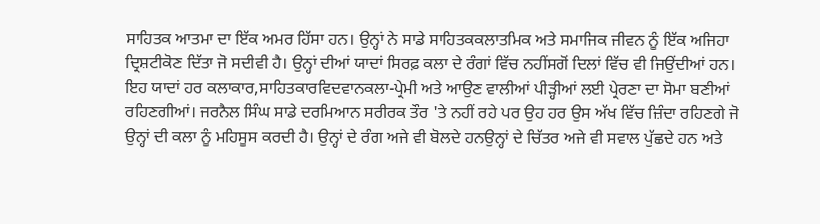ਸਾਹਿਤਕ ਆਤਮਾ ਦਾ ਇੱਕ ਅਮਰ ਹਿੱਸਾ ਹਨ। ਉਨ੍ਹਾਂ ਨੇ ਸਾਡੇ ਸਾਹਿਤਕਕਲਾਤਮਿਕ ਅਤੇ ਸਮਾਜਿਕ ਜੀਵਨ ਨੂੰ ਇੱਕ ਅਜਿਹਾ ਦ੍ਰਿਸ਼ਟੀਕੋਣ ਦਿੱਤਾ ਜੋ ਸਦੀਵੀ ਹੈ। ਉਨ੍ਹਾਂ ਦੀਆਂ ਯਾਦਾਂ ਸਿਰਫ਼ ਕਲਾ ਦੇ ਰੰਗਾਂ ਵਿੱਚ ਨਹੀਂਸਗੋਂ ਦਿਲਾਂ ਵਿੱਚ ਵੀ ਜਿਉਂਦੀਆਂ ਹਨ। ਇਹ ਯਾਦਾਂ ਹਰ ਕਲਾਕਾਰ,ਸਾਹਿਤਕਾਰਵਿਦਵਾਨਕਲਾ-ਪ੍ਰੇਮੀ ਅਤੇ ਆਉਣ ਵਾਲੀਆਂ ਪੀੜ੍ਹੀਆਂ ਲਈ ਪ੍ਰੇਰਣਾ ਦਾ ਸੋਮਾ ਬਣੀਆਂ ਰਹਿਣਗੀਆਂ। ਜਰਨੈਲ ਸਿੰਘ ਸਾਡੇ ਦਰਮਿਆਨ ਸਰੀਰਕ ਤੌਰ 'ਤੇ ਨਹੀਂ ਰਹੇ ਪਰ ਉਹ ਹਰ ਉਸ ਅੱਖ ਵਿੱਚ ਜ਼ਿੰਦਾ ਰਹਿਣਗੇ ਜੋ ਉਨ੍ਹਾਂ ਦੀ ਕਲਾ ਨੂੰ ਮਹਿਸੂਸ ਕਰਦੀ ਹੈ। ਉਨ੍ਹਾਂ ਦੇ ਰੰਗ ਅਜੇ ਵੀ ਬੋਲਦੇ ਹਨਉਨ੍ਹਾਂ ਦੇ ਚਿੱਤਰ ਅਜੇ ਵੀ ਸਵਾਲ ਪੁੱਛਦੇ ਹਨ ਅਤੇ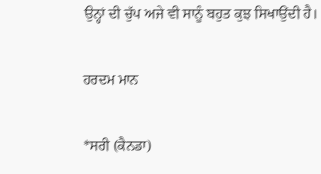ਉਨ੍ਹਾਂ ਦੀ ਚੁੱਪ ਅਜੇ ਵੀ ਸਾਨੂੰ ਬਹੁਤ ਕੁਝ ਸਿਖਾਉਂਦੀ ਹੈ।

ਹਰਦਮ ਮਾਨ

*ਸਰੀ (ਕੈਨਡਾ)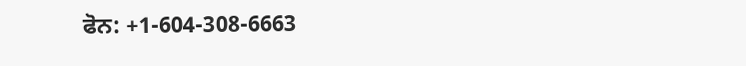ਫੋਨ: +1-604-308-6663